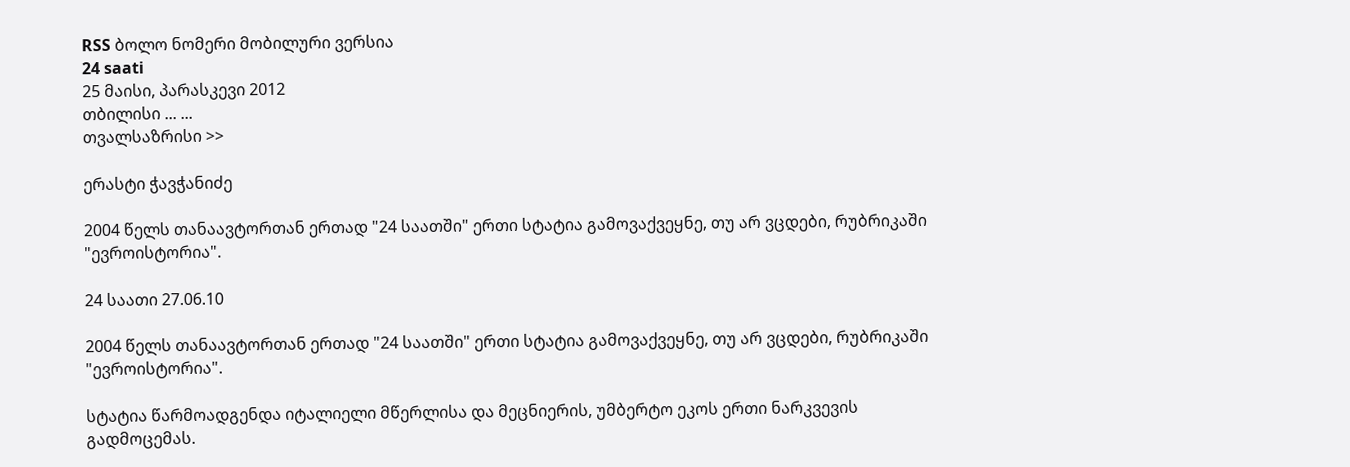RSS ბოლო ნომერი მობილური ვერსია
24 saati
25 მაისი, პარასკევი 2012
თბილისი ... ...
თვალსაზრისი >>

ერასტი ჭავჭანიძე

2004 წელს თანაავტორთან ერთად "24 საათში" ერთი სტატია გამოვაქვეყნე, თუ არ ვცდები, რუბრიკაში "ევროისტორია".

24 საათი 27.06.10

2004 წელს თანაავტორთან ერთად "24 საათში" ერთი სტატია გამოვაქვეყნე, თუ არ ვცდები, რუბრიკაში "ევროისტორია".

სტატია წარმოადგენდა იტალიელი მწერლისა და მეცნიერის, უმბერტო ეკოს ერთი ნარკვევის გადმოცემას.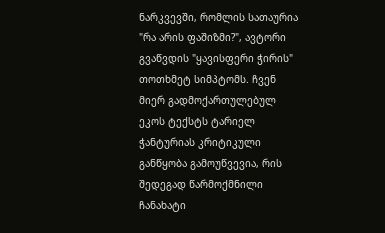ნარკვევში, რომლის სათაურია "რა არის ფაშიზმი?", ავტორი გვაწვდის "ყავისფერი ჭირის" თოთხმეტ სიმპტომს. ჩვენ მიერ გადმოქართულებულ ეკოს ტექსტს ტარიელ ჭანტურიას კრიტიკული განწყობა გამოუწვევია, რის შედეგად წარმოქმნილი ჩანახატი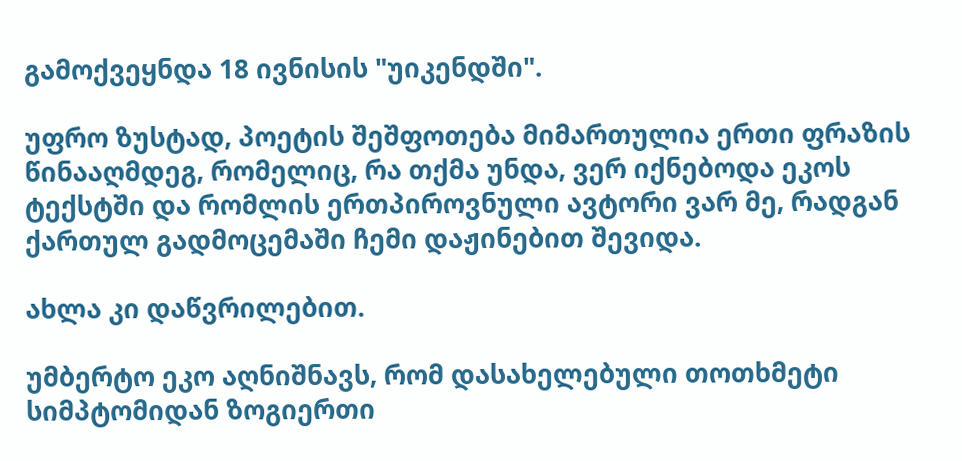გამოქვეყნდა 18 ივნისის "უიკენდში".

უფრო ზუსტად, პოეტის შეშფოთება მიმართულია ერთი ფრაზის წინააღმდეგ, რომელიც, რა თქმა უნდა, ვერ იქნებოდა ეკოს ტექსტში და რომლის ერთპიროვნული ავტორი ვარ მე, რადგან ქართულ გადმოცემაში ჩემი დაჟინებით შევიდა.

ახლა კი დაწვრილებით.

უმბერტო ეკო აღნიშნავს, რომ დასახელებული თოთხმეტი სიმპტომიდან ზოგიერთი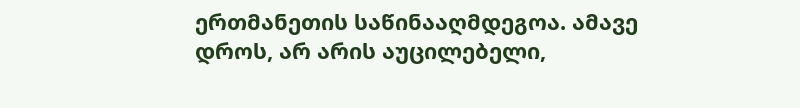ერთმანეთის საწინააღმდეგოა. ამავე დროს, არ არის აუცილებელი,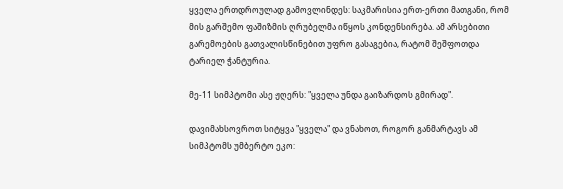ყველა ერთდროულად გამოვლინდეს: საკმარისია ერთ-ერთი მათგანი, რომ მის გარშემო ფაშიზმის ღრუბელმა იწყოს კონდენსირება. ამ არსებითი გარემოების გათვალისწინებით უფრო გასაგებია, რატომ შეშფოთდა ტარიელ ჭანტურია.

მე-11 სიმპტომი ასე ჟღერს: "ყველა უნდა გაიზარდოს გმირად".

დავიმახსოვროთ სიტყვა "ყველა" და ვნახოთ, როგორ განმარტავს ამ სიმპტომს უმბერტო ეკო: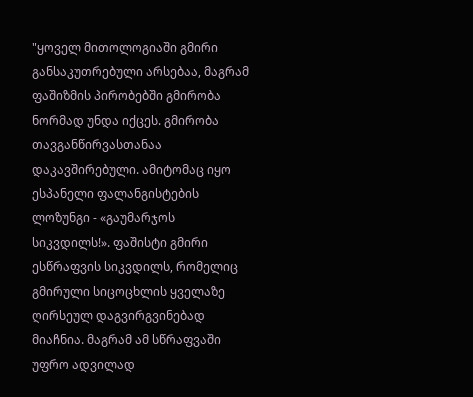"ყოველ მითოლოგიაში გმირი განსაკუთრებული არსებაა, მაგრამ ფაშიზმის პირობებში გმირობა ნორმად უნდა იქცეს. გმირობა თავგანწირვასთანაა დაკავშირებული. ამიტომაც იყო ესპანელი ფალანგისტების ლოზუნგი - «გაუმარჯოს სიკვდილს!». ფაშისტი გმირი ესწრაფვის სიკვდილს, რომელიც გმირული სიცოცხლის ყველაზე ღირსეულ დაგვირგვინებად მიაჩნია. მაგრამ ამ სწრაფვაში უფრო ადვილად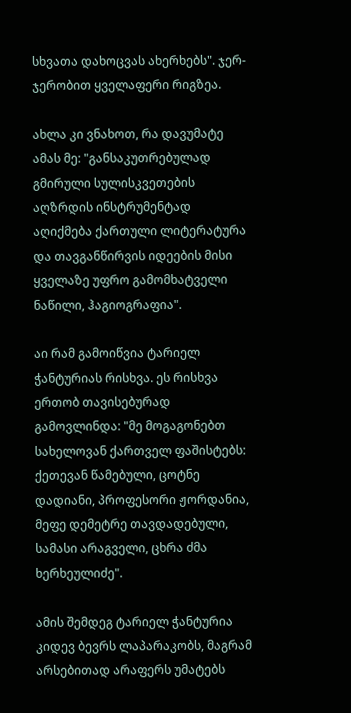სხვათა დახოცვას ახერხებს". ჯერ-ჯერობით ყველაფერი რიგზეა.

ახლა კი ვნახოთ, რა დავუმატე ამას მე: "განსაკუთრებულად გმირული სულისკვეთების აღზრდის ინსტრუმენტად აღიქმება ქართული ლიტერატურა და თავგანწირვის იდეების მისი ყველაზე უფრო გამომხატველი ნაწილი, ჰაგიოგრაფია".

აი რამ გამოიწვია ტარიელ ჭანტურიას რისხვა. ეს რისხვა ერთობ თავისებურად გამოვლინდა: "მე მოგაგონებთ სახელოვან ქართველ ფაშისტებს: ქეთევან წამებული, ცოტნე დადიანი, პროფესორი ჟორდანია, მეფე დემეტრე თავდადებული, სამასი არაგველი, ცხრა ძმა ხერხეულიძე".

ამის შემდეგ ტარიელ ჭანტურია კიდევ ბევრს ლაპარაკობს, მაგრამ არსებითად არაფერს უმატებს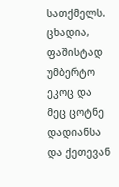სათქმელს. ცხადია, ფაშისტად უმბერტო ეკოც და მეც ცოტნე დადიანსა და ქეთევან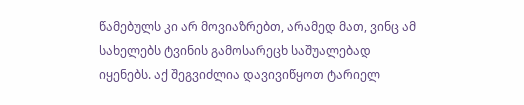წამებულს კი არ მოვიაზრებთ, არამედ მათ, ვინც ამ სახელებს ტვინის გამოსარეცხ საშუალებად იყენებს. აქ შეგვიძლია დავივიწყოთ ტარიელ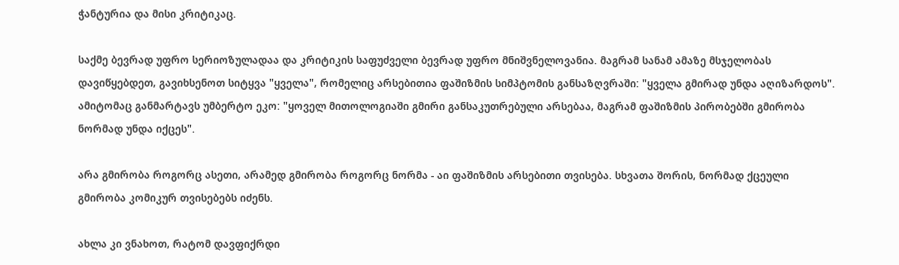ჭანტურია და მისი კრიტიკაც.

საქმე ბევრად უფრო სერიოზულადაა და კრიტიკის საფუძველი ბევრად უფრო მნიშვნელოვანია. მაგრამ სანამ ამაზე მსჯელობას დავიწყებდეთ, გავიხსენოთ სიტყვა "ყველა", რომელიც არსებითია ფაშიზმის სიმპტომის განსაზღვრაში: "ყველა გმირად უნდა აღიზარდოს". ამიტომაც განმარტავს უმბერტო ეკო: "ყოველ მითოლოგიაში გმირი განსაკუთრებული არსებაა, მაგრამ ფაშიზმის პირობებში გმირობა ნორმად უნდა იქცეს".

არა გმირობა როგორც ასეთი, არამედ გმირობა როგორც ნორმა - აი ფაშიზმის არსებითი თვისება. სხვათა შორის, ნორმად ქცეული გმირობა კომიკურ თვისებებს იძენს.

ახლა კი ვნახოთ, რატომ დავფიქრდი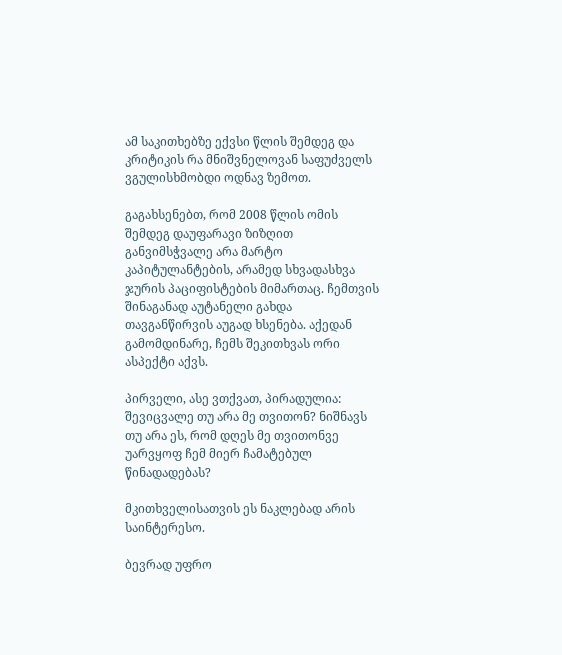ამ საკითხებზე ექვსი წლის შემდეგ და კრიტიკის რა მნიშვნელოვან საფუძველს ვგულისხმობდი ოდნავ ზემოთ.

გაგახსენებთ, რომ 2008 წლის ომის შემდეგ დაუფარავი ზიზღით განვიმსჭვალე არა მარტო კაპიტულანტების, არამედ სხვადასხვა ჯურის პაციფისტების მიმართაც. ჩემთვის შინაგანად აუტანელი გახდა თავგანწირვის აუგად ხსენება. აქედან გამომდინარე, ჩემს შეკითხვას ორი ასპექტი აქვს.

პირველი, ასე ვთქვათ, პირადულია: შევიცვალე თუ არა მე თვითონ? ნიშნავს თუ არა ეს, რომ დღეს მე თვითონვე უარვყოფ ჩემ მიერ ჩამატებულ წინადადებას?

მკითხველისათვის ეს ნაკლებად არის საინტერესო.

ბევრად უფრო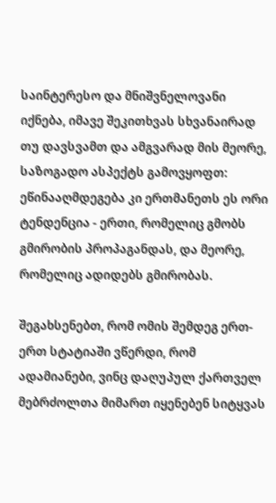საინტერესო და მნიშვნელოვანი იქნება, იმავე შეკითხვას სხვანაირად თუ დავსვამთ და ამგვარად მის მეორე, საზოგადო ასპექტს გამოვყოფთ: ეწინააღმდეგება კი ერთმანეთს ეს ორი ტენდენცია - ერთი, რომელიც გმობს გმირობის პროპაგანდას, და მეორე, რომელიც ადიდებს გმირობას.

შეგახსენებთ, რომ ომის შემდეგ ერთ-ერთ სტატიაში ვწერდი, რომ ადამიანები, ვინც დაღუპულ ქართველ მებრძოლთა მიმართ იყენებენ სიტყვას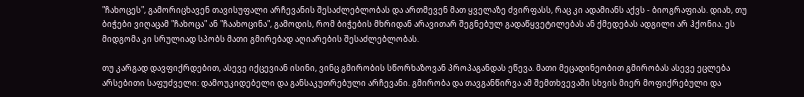"ჩახოცეს", გამორიცხავენ თავისუფალი არჩევანის შესაძლებლობას და ართმევენ მათ ყველაზე ძვირფასს, რაც კი ადამიანს აქვს - ბიოგრაფიას. დიახ, თუ ბიჭები ვიღაცამ "ჩახოცა" ან "ჩაახოცინა", გამოდის, რომ ბიჭების მხრიდან არავითარ შეგნებულ გადაწყვეტილებას ან ქმედებას ადგილი არ ჰქონია. ეს მიდგომა კი სრულიად სპობს მათი გმირებად აღიარების შესაძლებლობას.

თუ კარგად დავფიქრდებით, ასევე იქცევიან ისინი, ვინც გმირობის სწორხაზოვან პროპაგანდას ეწევა. მათი მეცადინეობით გმირობას ასევე ეცლება არსებითი საფუძველი: დამოუკიდებელი და განსაკუთრებული არჩევანი. გმირობა და თავგანწირვა ამ შემთხვევაში სხვის მიერ მოფიქრებული და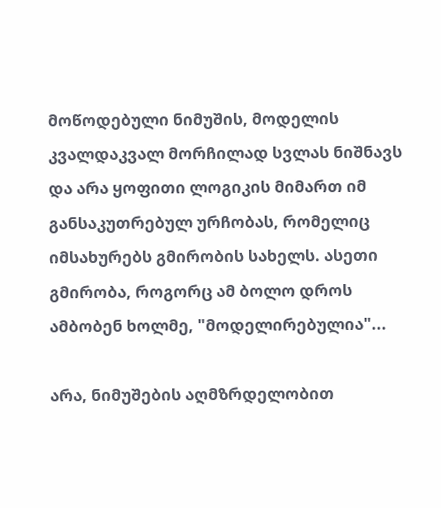მოწოდებული ნიმუშის, მოდელის კვალდაკვალ მორჩილად სვლას ნიშნავს და არა ყოფითი ლოგიკის მიმართ იმ განსაკუთრებულ ურჩობას, რომელიც იმსახურებს გმირობის სახელს. ასეთი გმირობა, როგორც ამ ბოლო დროს ამბობენ ხოლმე, "მოდელირებულია"...

არა, ნიმუშების აღმზრდელობით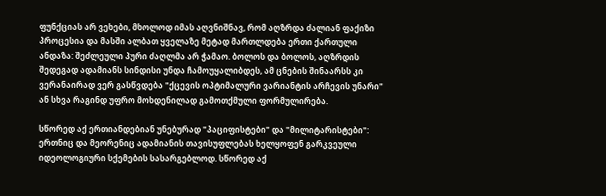ფუნქციას არ ვეხები, მხოლოდ იმას აღვნიშნავ, რომ აღზრდა ძალიან ფაქიზი პროცესია და მასში ალბათ ყველაზე მეტად მართლდება ერთი ქართული ანდაზა: შეძლეული პური ძაღლმა არ ჭამაო. ბოლოს და ბოლოს, აღზრდის შედეგად ადამიანს სინდისი უნდა ჩამოუყალიბდეს, ამ ცნების შინაარსს კი ვერანაირად ვერ გასწვდება "ქცევის ოპტიმალური ვარიანტის არჩევის უნარი" ან სხვა რაგინდ უფრო მოხდენილად გამოთქმული ფორმულირება.

სწორედ აქ ერთიანდებიან უნებურად "პაციფისტები" და "მილიტარისტები": ერთნიც და მეორენიც ადამიანის თავისუფლებას ხელყოფენ გარკვეული იდეოლოგიური სქემების სასარგებლოდ. სწორედ აქ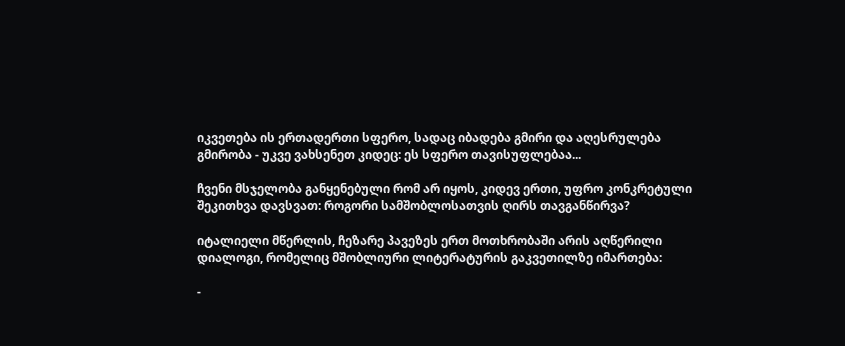იკვეთება ის ერთადერთი სფერო, სადაც იბადება გმირი და აღესრულება გმირობა - უკვე ვახსენეთ კიდეც: ეს სფერო თავისუფლებაა...

ჩვენი მსჯელობა განყენებული რომ არ იყოს, კიდევ ერთი, უფრო კონკრეტული შეკითხვა დავსვათ: როგორი სამშობლოსათვის ღირს თავგანწირვა?

იტალიელი მწერლის, ჩეზარე პავეზეს ერთ მოთხრობაში არის აღწერილი დიალოგი, რომელიც მშობლიური ლიტერატურის გაკვეთილზე იმართება:

-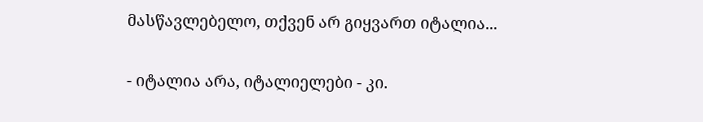მასწავლებელო, თქვენ არ გიყვართ იტალია...

- იტალია არა, იტალიელები - კი.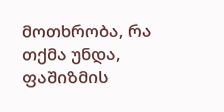მოთხრობა, რა თქმა უნდა, ფაშიზმის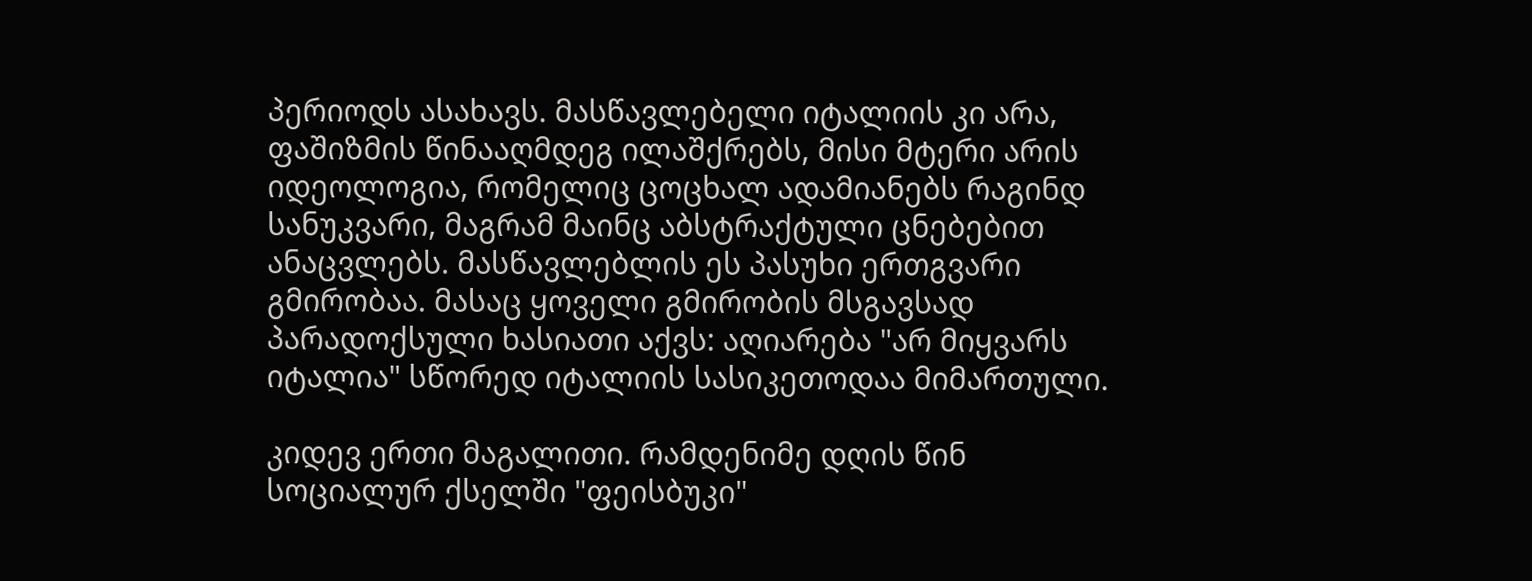პერიოდს ასახავს. მასწავლებელი იტალიის კი არა, ფაშიზმის წინააღმდეგ ილაშქრებს, მისი მტერი არის იდეოლოგია, რომელიც ცოცხალ ადამიანებს რაგინდ სანუკვარი, მაგრამ მაინც აბსტრაქტული ცნებებით ანაცვლებს. მასწავლებლის ეს პასუხი ერთგვარი გმირობაა. მასაც ყოველი გმირობის მსგავსად პარადოქსული ხასიათი აქვს: აღიარება "არ მიყვარს იტალია" სწორედ იტალიის სასიკეთოდაა მიმართული.

კიდევ ერთი მაგალითი. რამდენიმე დღის წინ სოციალურ ქსელში "ფეისბუკი"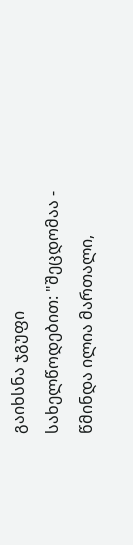გაიხსნა ჯგუფი სახელწოდებით: "შეცდომაა - წმინდა ილია მართალი,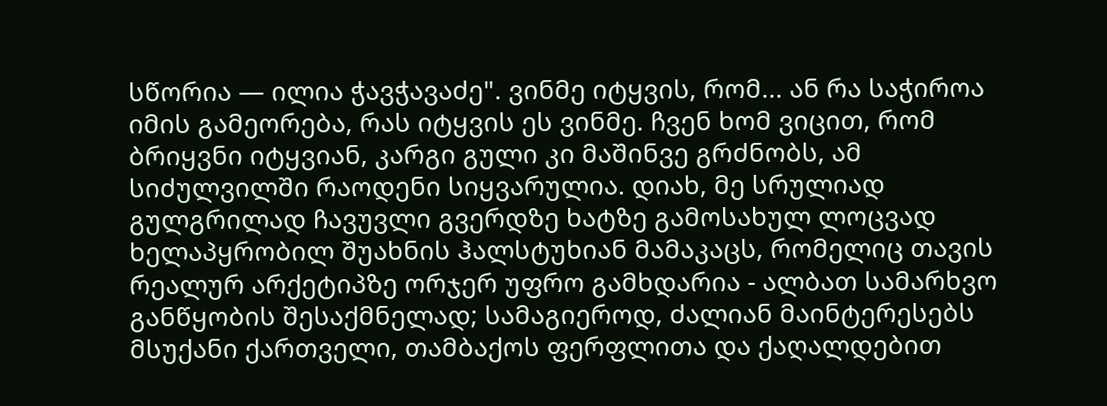სწორია — ილია ჭავჭავაძე". ვინმე იტყვის, რომ... ან რა საჭიროა იმის გამეორება, რას იტყვის ეს ვინმე. ჩვენ ხომ ვიცით, რომ ბრიყვნი იტყვიან, კარგი გული კი მაშინვე გრძნობს, ამ სიძულვილში რაოდენი სიყვარულია. დიახ, მე სრულიად გულგრილად ჩავუვლი გვერდზე ხატზე გამოსახულ ლოცვად ხელაპყრობილ შუახნის ჰალსტუხიან მამაკაცს, რომელიც თავის რეალურ არქეტიპზე ორჯერ უფრო გამხდარია - ალბათ სამარხვო განწყობის შესაქმნელად; სამაგიეროდ, ძალიან მაინტერესებს მსუქანი ქართველი, თამბაქოს ფერფლითა და ქაღალდებით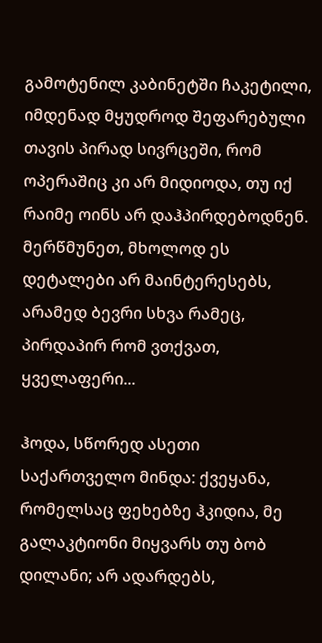გამოტენილ კაბინეტში ჩაკეტილი, იმდენად მყუდროდ შეფარებული თავის პირად სივრცეში, რომ ოპერაშიც კი არ მიდიოდა, თუ იქ რაიმე ოინს არ დაჰპირდებოდნენ. მერწმუნეთ, მხოლოდ ეს დეტალები არ მაინტერესებს, არამედ ბევრი სხვა რამეც, პირდაპირ რომ ვთქვათ, ყველაფერი...

ჰოდა, სწორედ ასეთი საქართველო მინდა: ქვეყანა, რომელსაც ფეხებზე ჰკიდია, მე გალაკტიონი მიყვარს თუ ბობ დილანი; არ ადარდებს,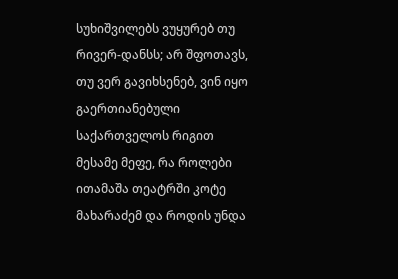სუხიშვილებს ვუყურებ თუ რივერ-დანსს; არ შფოთავს, თუ ვერ გავიხსენებ, ვინ იყო გაერთიანებული საქართველოს რიგით მესამე მეფე, რა როლები ითამაშა თეატრში კოტე მახარაძემ და როდის უნდა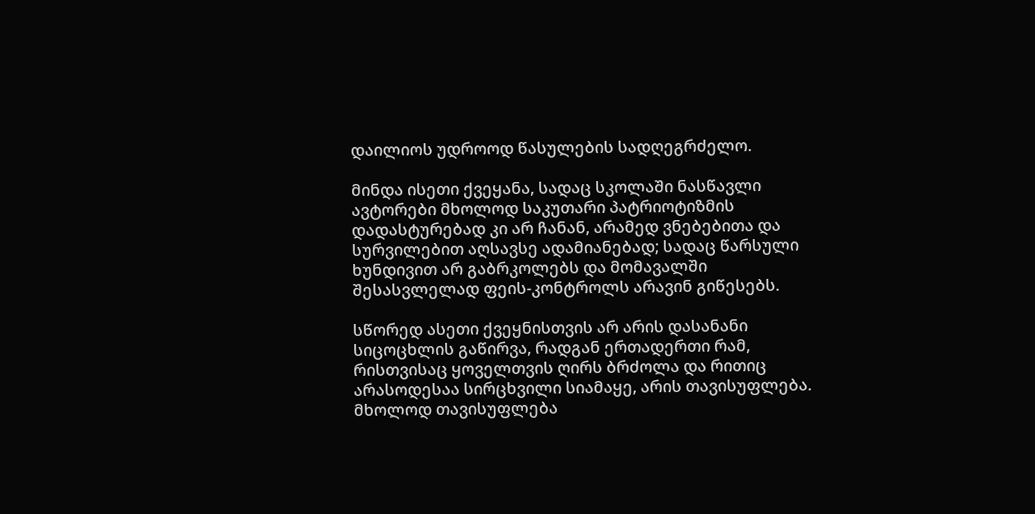დაილიოს უდროოდ წასულების სადღეგრძელო.

მინდა ისეთი ქვეყანა, სადაც სკოლაში ნასწავლი ავტორები მხოლოდ საკუთარი პატრიოტიზმის დადასტურებად კი არ ჩანან, არამედ ვნებებითა და სურვილებით აღსავსე ადამიანებად; სადაც წარსული ხუნდივით არ გაბრკოლებს და მომავალში შესასვლელად ფეის-კონტროლს არავინ გიწესებს.

სწორედ ასეთი ქვეყნისთვის არ არის დასანანი სიცოცხლის გაწირვა, რადგან ერთადერთი რამ, რისთვისაც ყოველთვის ღირს ბრძოლა და რითიც არასოდესაა სირცხვილი სიამაყე, არის თავისუფლება. მხოლოდ თავისუფლება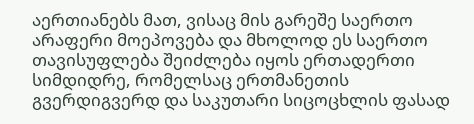აერთიანებს მათ, ვისაც მის გარეშე საერთო არაფერი მოეპოვება და მხოლოდ ეს საერთო თავისუფლება შეიძლება იყოს ერთადერთი სიმდიდრე, რომელსაც ერთმანეთის გვერდიგვერდ და საკუთარი სიცოცხლის ფასად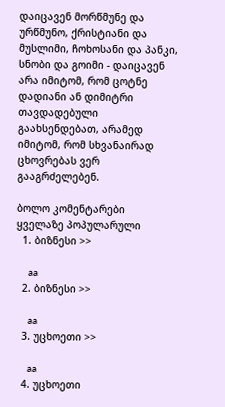დაიცავენ მორწმუნე და ურწმუნო, ქრისტიანი და მუსლიმი, ჩოხოსანი და პანკი, სნობი და გოიმი - დაიცავენ არა იმიტომ, რომ ცოტნე დადიანი ან დიმიტრი თავდადებული გაახსენდებათ, არამედ იმიტომ, რომ სხვანაირად ცხოვრებას ვერ გააგრძელებენ.

ბოლო კომენტარები
ყველაზე პოპულარული
  1. ბიზნესი >>

    aa
  2. ბიზნესი >>

    aa
  3. უცხოეთი >>

    aa
  4. უცხოეთი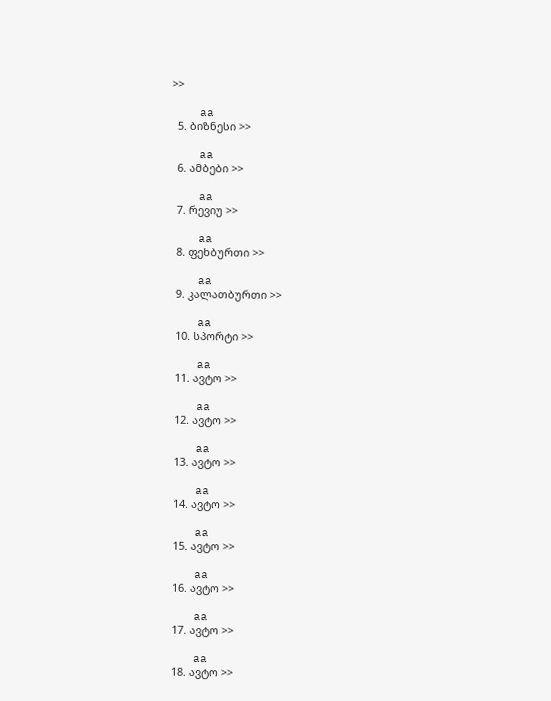>>

    aa
  5. ბიზნესი >>

    aa
  6. ამბები >>

    aa
  7. რევიუ >>

    aa
  8. ფეხბურთი >>

    aa
  9. კალათბურთი >>

    aa
  10. სპორტი >>

    aa
  11. ავტო >>

    aa
  12. ავტო >>

    aa
  13. ავტო >>

    aa
  14. ავტო >>

    aa
  15. ავტო >>

    aa
  16. ავტო >>

    aa
  17. ავტო >>

    aa
  18. ავტო >>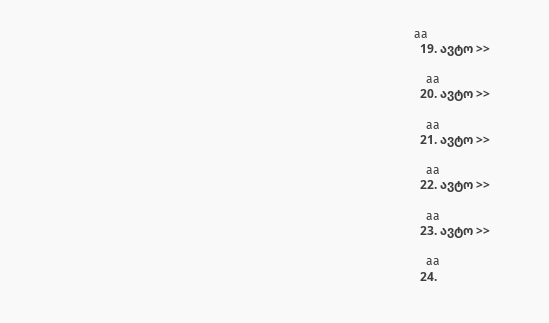aa
  19. ავტო >>

    aa
  20. ავტო >>

    aa
  21. ავტო >>

    aa
  22. ავტო >>

    aa
  23. ავტო >>

    aa
  24.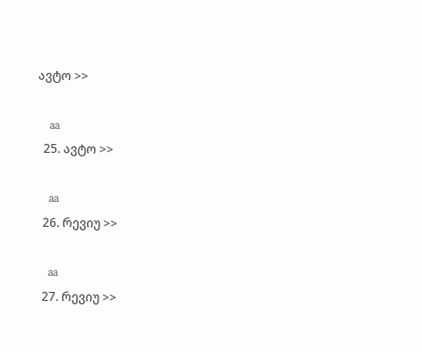ავტო >>

    aa
  25. ავტო >>

    aa
  26. რევიუ >>

    aa
  27. რევიუ >>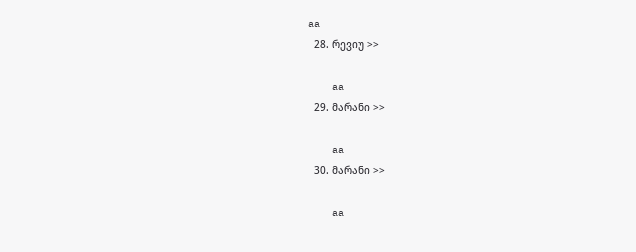aa
  28. რევიუ >>

    aa
  29. მარანი >>

    aa
  30. მარანი >>

    aa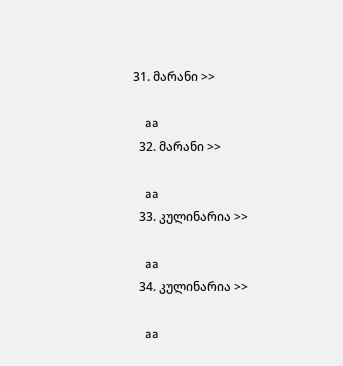31. მარანი >>

    aa
  32. მარანი >>

    aa
  33. კულინარია >>

    aa
  34. კულინარია >>

    aa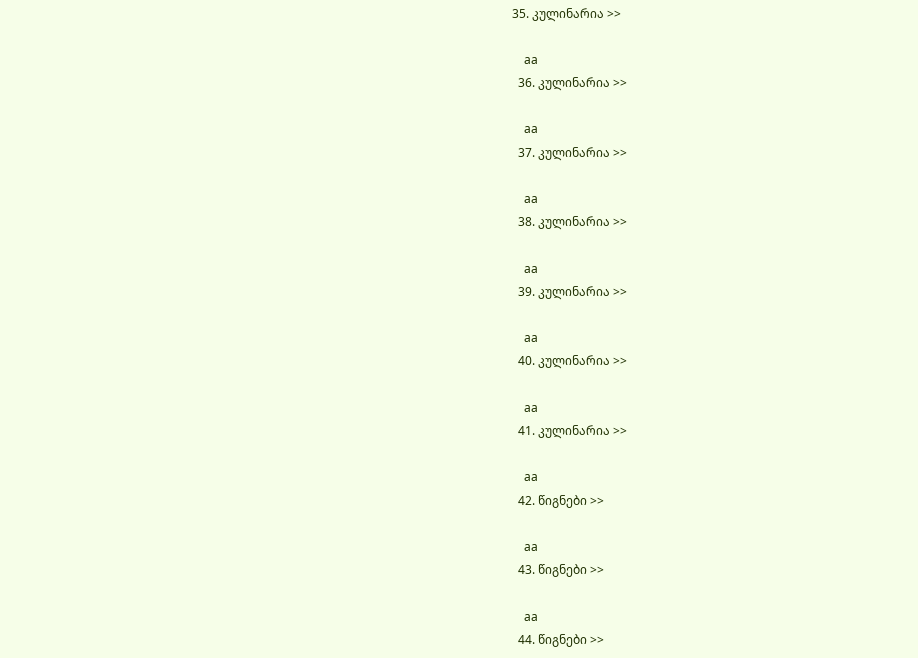35. კულინარია >>

    aa
  36. კულინარია >>

    aa
  37. კულინარია >>

    aa
  38. კულინარია >>

    aa
  39. კულინარია >>

    aa
  40. კულინარია >>

    aa
  41. კულინარია >>

    aa
  42. წიგნები >>

    aa
  43. წიგნები >>

    aa
  44. წიგნები >>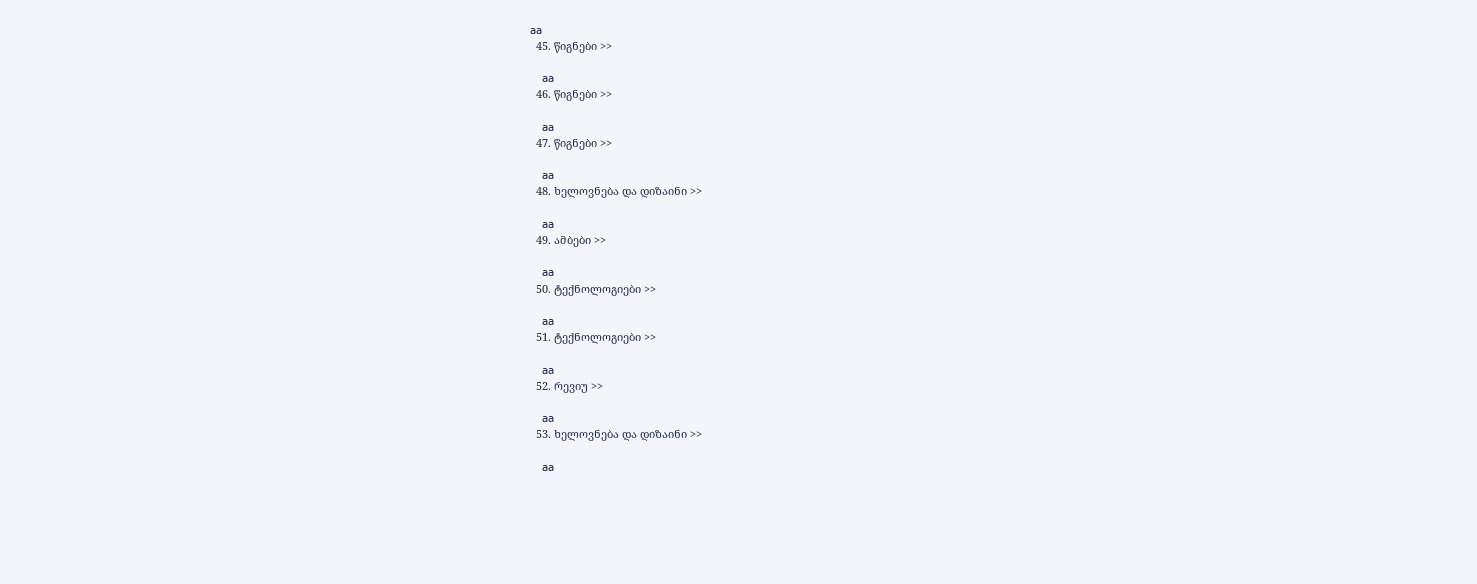aa
  45. წიგნები >>

    aa
  46. წიგნები >>

    aa
  47. წიგნები >>

    aa
  48. ხელოვნება და დიზაინი >>

    aa
  49. ამბები >>

    aa
  50. ტექნოლოგიები >>

    aa
  51. ტექნოლოგიები >>

    aa
  52. რევიუ >>

    aa
  53. ხელოვნება და დიზაინი >>

    aa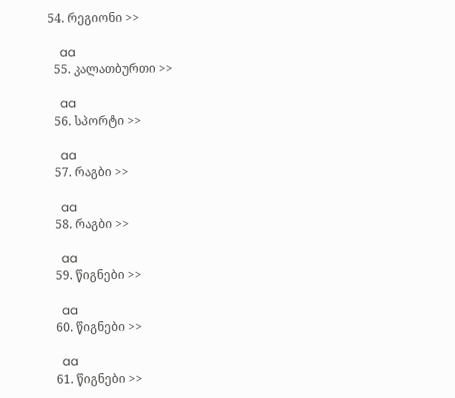54. რეგიონი >>

    aa
  55. კალათბურთი >>

    aa
  56. სპორტი >>

    aa
  57. რაგბი >>

    aa
  58. რაგბი >>

    aa
  59. წიგნები >>

    aa
  60. წიგნები >>

    aa
  61. წიგნები >>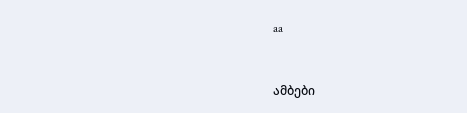aa


ამბები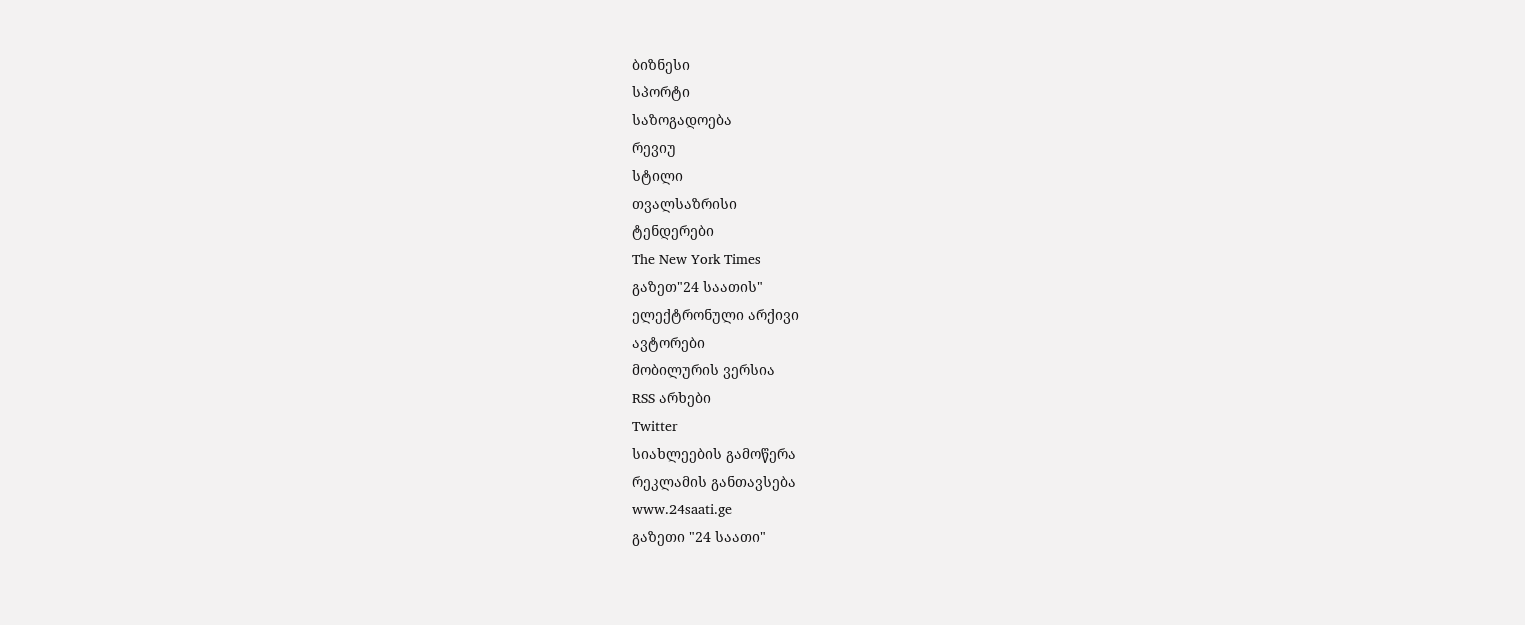ბიზნესი
სპორტი
საზოგადოება
რევიუ
სტილი
თვალსაზრისი
ტენდერები
The New York Times
გაზეთ"24 საათის"
ელექტრონული არქივი
ავტორები
მობილურის ვერსია
RSS არხები
Twitter
სიახლეების გამოწერა
რეკლამის განთავსება
www.24saati.ge
გაზეთი "24 საათი"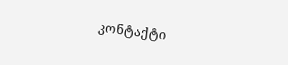კონტაქტი